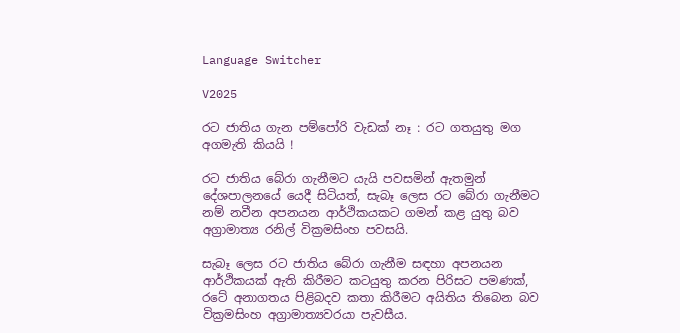Language Switcher

V2025

රට ජාතිය ගැන පම්පෝරි වැඩක් නෑ : රට ගතයුතු මග අගමැති කියයි !

රට ජාතිය බේරා ගැනීමට යැයි පවසමින් ඇතමුන් දේශපාලනයේ යෙදී සිටියත්, සැබෑ ලෙස රට බේරා ගැනීමට නම් නවීන අපනයන ආර්ථිකයකට ගමන් කළ යුතු බව අග්‍රාමාත්‍ය රනිල් වික්‍රමසිංහ පවසයි.

සැබෑ ලෙස රට ජාතිය බේරා ගැනීම සඳහා අපනයන ආර්ථිකයක් ඇති කිරීමට කටයුතු කරන පිරිසට පමණක්, රටේ අනාගතය පිළිබදව කතා කිරීමට අයිතිය තිබෙන බව වික්‍රමසිංහ අග්‍රාමාත්‍යවරයා පැවසීය.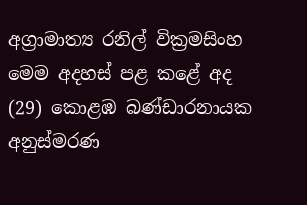අග්‍රාමාත්‍ය රනිල් වික්‍රමසිංහ මෙම අදහස් පළ කළේ අද (29) කොළඹ බණ්ඩාරනායක අනුස්මරණ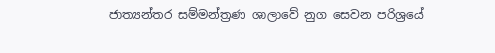ජාත්‍යන්තර සම්මන්ත්‍රණ ශාලාවේ නුග සෙවන පරිශ්‍රයේ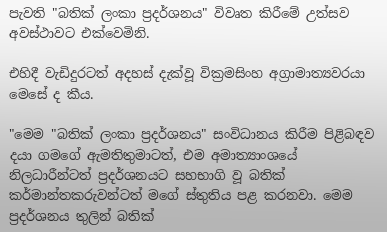පැවති "බතික් ලංකා ප්‍රදර්ශනය" විවෘත කිරීමේ උත්සව අවස්ථාවට එක්වෙමිනි.

එහිදී වැඩිදුරටත් අදහස් දැක්වූ වික්‍රමසිංහ අග්‍රාමාත්‍යවරයා මෙසේ ද කීය.

"මෙම "බතික් ලංකා ප්‍රදර්ශනය" සංවිධානය කිරීම පිළිබඳව දයා ගමගේ ඇමතිතුමාටත්, එම අමාත්‍යාංශයේ නිලධාරීන්ටත් ප්‍රදර්ශනයට සහභාගි වූ බතික් කර්මාන්තකරුවන්ටත් මගේ ස්තුතිය පළ කරනවා. මෙම ප්‍රදර්ශනය තුලින් බතික්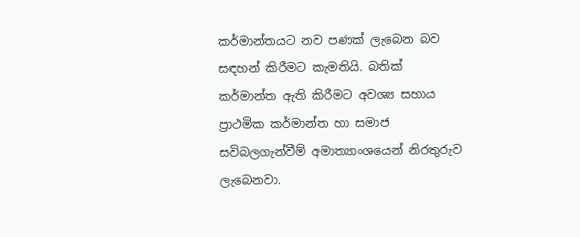කර්මාන්තයට නව පණක් ලැබෙන බව සඳහන් කිරීමට කැමතියි. බතික් කර්මාන්ත ඇති කිරීමට අවශ්‍ය සහාය ප්‍රාථමික කර්මාන්ත හා සමාජ සවිබලගැන්වීම් අමාත්‍යාංශයෙන් නිරතුරුව ලැබෙනවා.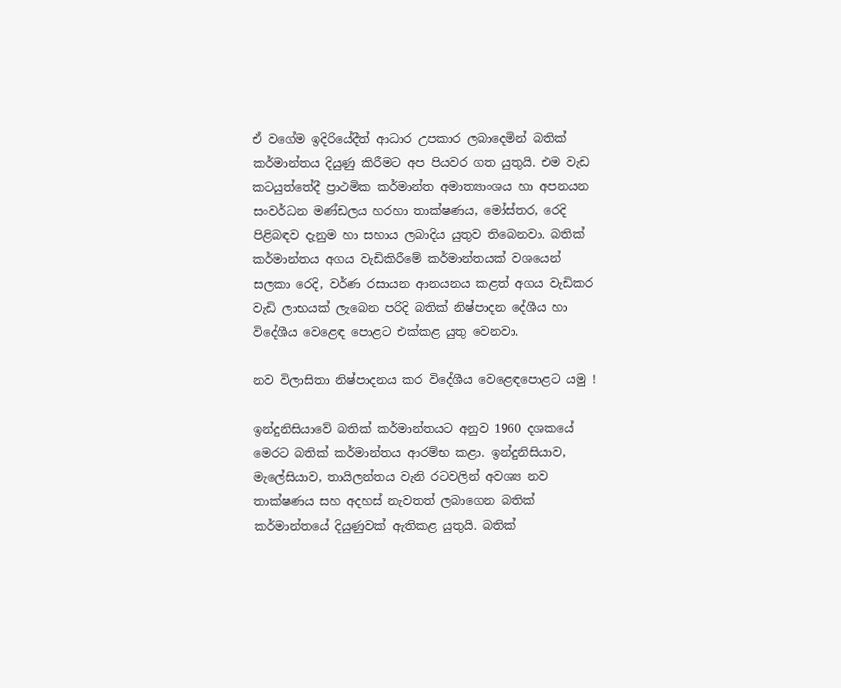ඒ වගේම ඉදිරියේදීත් ආධාර උපකාර ලබාදෙමින් බතික් කර්මාන්තය දියුණු කිරීමට අප පියවර ගත යුතුයි. එම වැඩ කටයුත්තේදී ප්‍රාථමික කර්මාන්ත අමාත්‍යාංශය හා අපනයන සංවර්ධන මණ්ඩලය හරහා තාක්ෂණය, මෝස්තර, රෙදි පිළිබඳව දැනුම හා සහාය ලබාදිය යුතුව තිබෙනවා. බතික් කර්මාන්තය අගය වැඩිකිරීමේ කර්මාන්තයක් වශයෙන් සලකා රෙදි, වර්ණ රසායන ආනයනය කළත් අගය වැඩිකර වැඩි ලාභයක් ලැබෙන පරිදි බතික් නිෂ්පාදන දේශීය හා විදේශීය වෙළෙඳ පොළට එක්කළ යුතු වෙනවා.

නව විලාසිතා නිෂ්පාදනය කර විදේශීය වෙළෙඳපොළට යමු !

ඉන්දුනිසියාවේ බතික් කර්මාන්තයට අනුව 1960 දශකයේ මෙරට බතික් කර්මාන්තය ආරම්භ කළා. ඉන්දුනිසියාව, මැලේසියාව, තායිලන්තය වැනි රටවලින් අවශ්‍ය නව තාක්ෂණය සහ අදහස් නැවතත් ලබාගෙන බතික් කර්මාන්තයේ දියුණුවක් ඇතිකළ යුතුයි. බතික්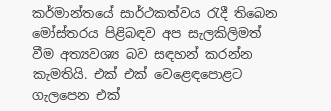කර්මාන්තයේ සාර්ථකත්වය රැදී තිබෙන මෝස්තරය පිළිබඳව අප සැලකිලිමත් වීම අත්‍යවශ්‍ය බව සඳහන් කරන්න කැමතියි. එක් එක් වෙළෙඳපොළට ගැලපෙන එක්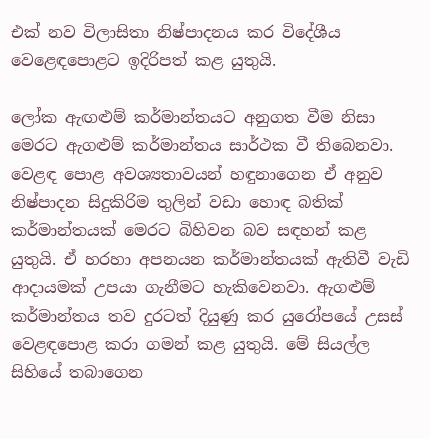එක් නව විලාසිතා නිෂ්පාදනය කර විදේශීය වෙළෙඳපොළට ඉදිරිපත් කළ යුතුයි.

ලෝක ඇඟළුම් කර්මාන්තයට අනුගත වීම නිසා මෙරට ඇගළුම් කර්මාන්තය සාර්ථක වී තිබෙනවා. වෙළඳ පොළ අවශ්‍යතාවයන් හඳුනාගෙන ඒ අනුව නිෂ්පාදන සිදුකිරිම තුලින් වඩා හොඳ බතික් කර්මාන්තයක් මෙරට බිහිවන බව සඳහන් කළ යුතුයි. ඒ හරහා අපනයන කර්මාන්තයක් ඇතිවී වැඩි ආදායමක් උපයා ගැනීමට හැකිවෙනවා. ඇගළුම් කර්මාන්තය තව දුරටත් දියුණු කර යුරෝපයේ උසස් වෙළඳපොළ කරා ගමන් කළ යුතුයි. මේ සියල්ල සිහියේ තබාගෙන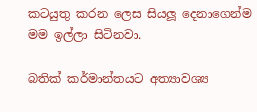කටයුතු කරන ලෙස සියලූ දෙනාගෙන්ම මම ඉල්ලා සිටිනවා.

බතික් කර්මාන්තයට අත්‍යාවශ්‍ය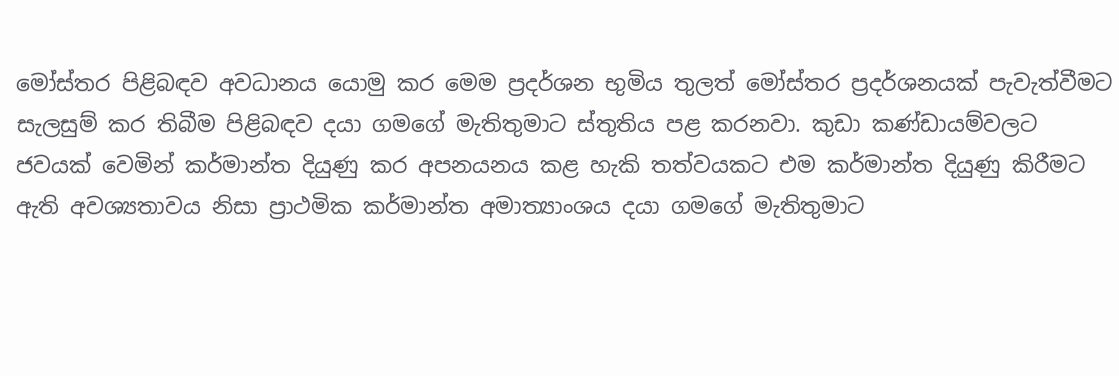මෝස්තර පිළිබඳව අවධානය යොමු කර මෙම ප්‍රදර්ශන භුමිය තුලත් මෝස්තර ප්‍රදර්ශනයක් පැවැත්වීමට සැලසුම් කර තිබීම පිළිබඳව දයා ගමගේ මැතිතුමාට ස්තුතිය පළ කරනවා. කුඩා කණ්ඩායම්වලට ජවයක් වෙමින් කර්මාන්ත දියුණු කර අපනයනය කළ හැකි තත්වයකට එම කර්මාන්ත දියුණු කිරීමට ඇති අවශ්‍යතාවය නිසා ප්‍රාථමික කර්මාන්ත අමාත්‍යාංශය දයා ගමගේ මැතිතුමාට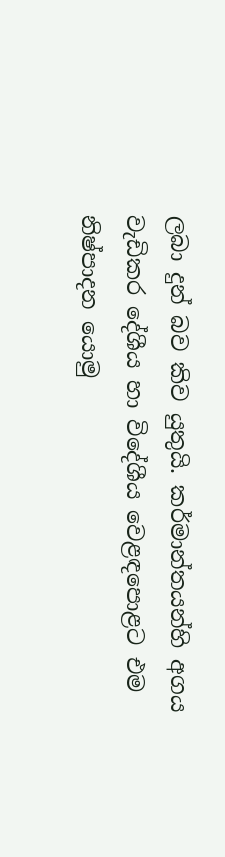ලබා දුන් බව කිව යුතුයි. කර්මාන්තයන්හි අගය වැඩිකර දේශීය හා විදේශීය වෙළඳපොළට එම නිෂ්පාදන යොමු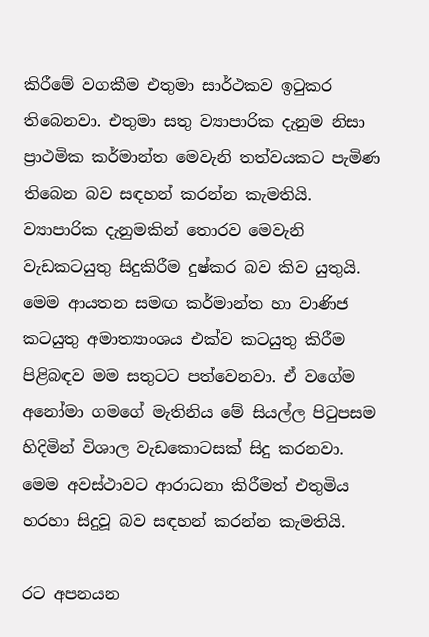කිරීමේ වගකීම එතුමා සාර්ථකව ඉටුකර තිබෙනවා. එතුමා සතු ව්‍යාපාරික දැනුම නිසා ප්‍රාථමික කර්මාන්ත මෙවැනි තත්වයකට පැමිණ තිබෙන බව සඳහන් කරන්න කැමතියි. ව්‍යාපාරික දැනුමකින් තොරව මෙවැනි වැඩකටයුතු සිදුකිරීම දුෂ්කර බව කිව යුතුයි. මෙම ආයතන සමඟ කර්මාන්ත හා වාණිජ කටයුතු අමාත්‍යාංශය එක්ව කටයුතු කිරීම පිළිබඳව මම සතුටට පත්වෙනවා. ඒ වගේම අනෝමා ගමගේ මැතිනිය මේ සියල්ල පිටුපසම හිදිමින් විශාල වැඩකොටසක් සිදු කරනවා. මෙම අවස්ථාවට ආරාධනා කිරීමත් එතුමිය හරහා සිදුවූ බව සඳහන් කරන්න කැමතියි.

රට අපනයන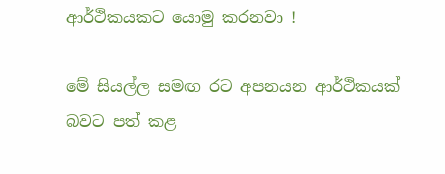ආර්ථිකයකට යොමු කරනවා !

මේ සියල්ල සමඟ රට අපනයන ආර්ථිකයක් බවට පත් කළ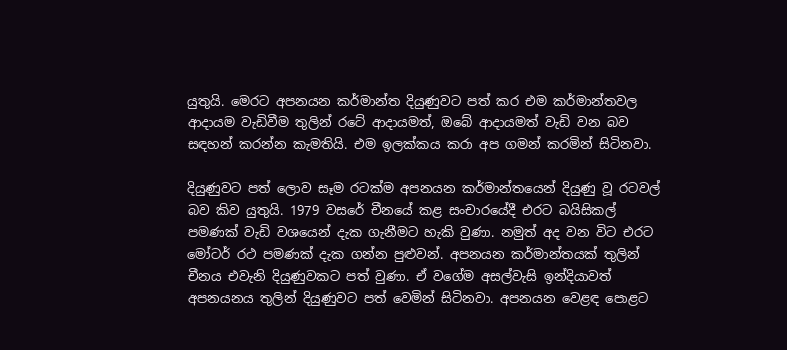යුතුයි. මෙරට අපනයන කර්මාන්ත දියුණුවට පත් කර එම කර්මාන්තවල ආදායම වැඩිවීම තුලින් රටේ ආදායමත්, ඔබේ ආදායමත් වැඩි වන බව සඳහන් කරන්න කැමතියි. එම ඉලක්කය කරා අප ගමන් කරමින් සිටිනවා.

දියුණුවට පත් ලොව සෑම රටක්ම අපනයන කර්මාන්තයෙන් දියුණු වූ රටවල් බව කිව යුතුයි. 1979 වසරේ චීනයේ කළ සංචාරයේදී එරට බයිසිකල් පමණක් වැඩි වශයෙන් දැක ගැනීමට හැකි වුණා. නමුත් අද වන විට එරට මෝටර් රථ පමණක් දැක ගන්න පුළුවන්. අපනයන කර්මාන්තයක් තුලින් චීනය එවැනි දියුණුවකට පත් වුණා. ඒ වගේම අසල්වැසි ඉන්දියාවත් අපනයනය තුලින් දියුණුවට පත් වෙමින් සිටිනවා. අපනයන වෙළඳ පොළට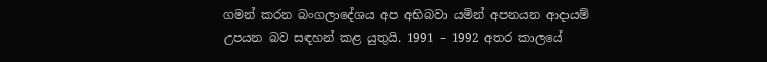ගමන් කරන බංගලාදේශය අප අභිබවා යමින් අපනයන ආදායම් උපයන බව සඳහන් කළ යුතුයි. 1991 – 1992 අතර කාලයේ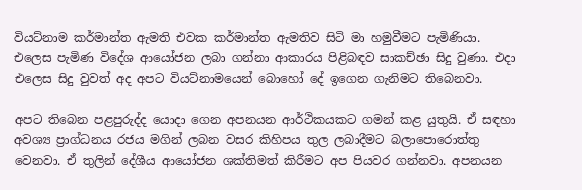වියට්නාම කර්මාන්ත ඇමති එවක කර්මාන්ත ඇමතිව සිටි මා හමුවීමට පැමිණියා. එලෙස පැමිණ විදේශ ආයෝජන ලබා ගන්නා ආකාරය පිළිබඳව සාකච්ඡා සිදු වුණා. එදා එලෙස සිදු වුවත් අද අපට වියට්නාමයෙන් බොහෝ දේ ඉගෙන ගැනිමට තිබෙනවා.

අපට තිබෙන පළපුරුද්ද යොදා ගෙන අපනයන ආර්ථිකයකට ගමන් කළ යුතුයි. ඒ සඳහා අවශ්‍ය ප්‍රාග්ධනය රජය මගින් ලබන වසර කිහිපය තුල ලබාදීමට බලාපොරොත්තු වෙනවා. ඒ තුලින් දේශීය ආයෝජන ශක්තිමත් කිරීමට අප පියවර ගන්නවා. අපනයන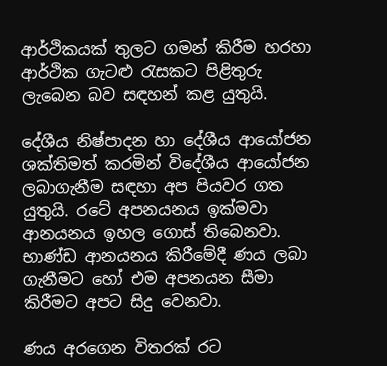ආර්ථිකයක් තුලට ගමන් කිරීම හරහා ආර්ථික ගැටළු රැසකට පිළිතුරු ලැබෙන බව සඳහන් කළ යුතුයි.

දේශීය නිෂ්පාදන හා දේශීය ආයෝජන ශක්තිමත් කරමින් විදේශීය ආයෝජන ලබාගැනීම සඳහා අප පියවර ගත යුතුයි. රටේ අපනයනය ඉක්මවා ආනයනය ඉහල ගොස් තිබෙනවා. භාණ්ඩ ආනයනය කිරීමේදී ණය ලබා ගැනීමට හෝ එම අපනයන සීමා කිරීමට අපට සිදු වෙනවා.

ණය අරගෙන විතරක් රට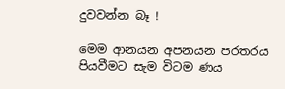දුවවන්න බෑ !

මෙම ආනයන අපනයන පරතරය පියවීමට සැම විටම ණය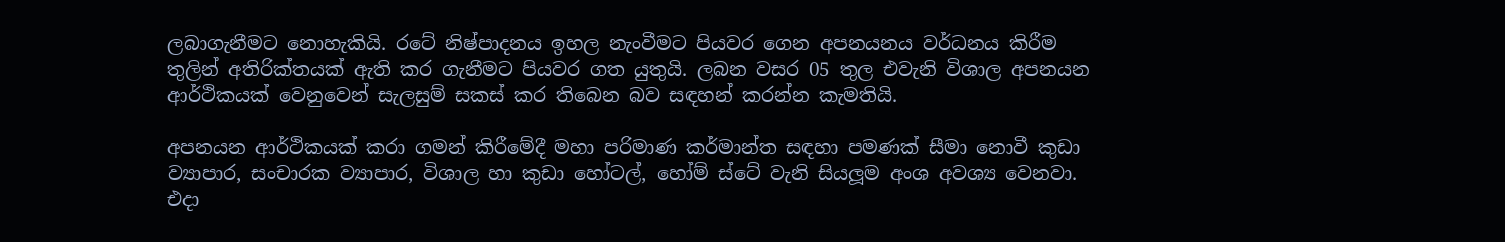ලබාගැනීමට නොහැකියි. රටේ නිෂ්පාදනය ඉහල නැංවීමට පියවර ගෙන අපනයනය වර්ධනය කිරීම තුලින් අතිරික්තයක් ඇති කර ගැනීමට පියවර ගත යුතුයි. ලබන වසර 05 තුල එවැනි විශාල අපනයන ආර්ථිකයක් වෙනුවෙන් සැලසුම් සකස් කර තිබෙන බව සඳහන් කරන්න කැමතියි.

අපනයන ආර්ථිකයක් කරා ගමන් කිරීමේදී මහා පරිමාණ කර්මාන්ත සඳහා පමණක් සීමා නොවී කුඩා ව්‍යාපාර, සංචාරක ව්‍යාපාර, විශාල හා කුඩා හෝටල්, හෝම් ස්ටේ වැනි සියලූම අංශ අවශ්‍ය වෙනවා. එදා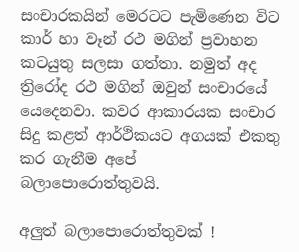සංචාරකයින් මෙරටට පැමිණෙන විට කාර් හා වෑන් රථ මගින් ප්‍රවාහන කටයුතු සලසා ගත්තා. නමුත් අද ත්‍රිරෝද රථ මගින් ඔවුන් සංචාරයේ යෙදෙනවා. කවර ආකාරයක සංචාර සිදු කළත් ආර්ථිකයට අගයක් එකතු කර ගැනීම අපේ බලාපොරොත්තුවයි.

අලුත් බලාපොරොත්තුවක් !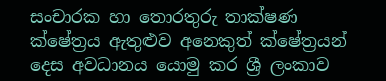සංචාරක හා තොරතුරු තාක්ෂණ ක්ෂේත්‍රය ඇතුළුව අනෙකුත් ක්ෂේත්‍රයන් දෙස අවධානය යොමු කර ශ්‍රී ලංකාව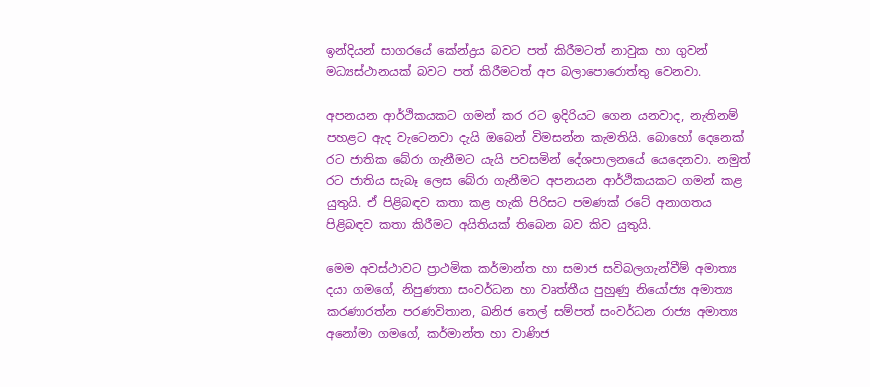ඉන්දියන් සාගරයේ කේන්ද්‍රය බවට පත් කිරීමටත් නාවුක හා ගුවන් මධ්‍යස්ථානයක් බවට පත් කිරීමටත් අප බලාපොරොත්තු වෙනවා.

අපනයන ආර්ථිකයකට ගමන් කර රට ඉදිරියට ගෙන යනවාද, නැතිනම් පහළට ඇද වැටෙනවා දැයි ඔබෙන් විමසන්න කැමතියි. බොහෝ දෙනෙක් රට ජාතික බේරා ගැනීමට යැයි පවසමින් දේශපාලනයේ යෙදෙනවා. නමුත් රට ජාතිය සැබෑ ලෙස බේරා ගැනීමට අපනයන ආර්ථිකයකට ගමන් කළ යුතුයි. ඒ පිළිබඳව කතා කළ හැකි පිරිසට පමණක් රටේ අනාගතය පිළිබඳව කතා කිරීමට අයිතියක් තිබෙන බව කිව යුතුයි.

මෙම අවස්ථාවට ප්‍රාථමික කර්මාන්ත හා සමාජ සවිබලගැන්වීම් අමාත්‍ය දයා ගමගේ, නිපුණතා සංවර්ධන හා වෘත්තීය පුහුණු නියෝජ්‍ය අමාත්‍ය කරණාරත්න පරණවිතාන, ඛනිජ තෙල් සම්පත් සංවර්ධන රාජ්‍ය අමාත්‍ය අනෝමා ගමගේ, කර්මාන්ත හා වාණිජ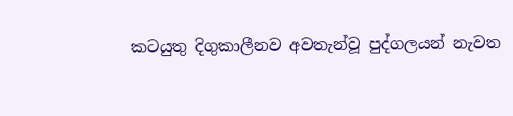කටයුතු දිගුකාලීනව අවතැන්වූ පුද්ගලයන් නැවත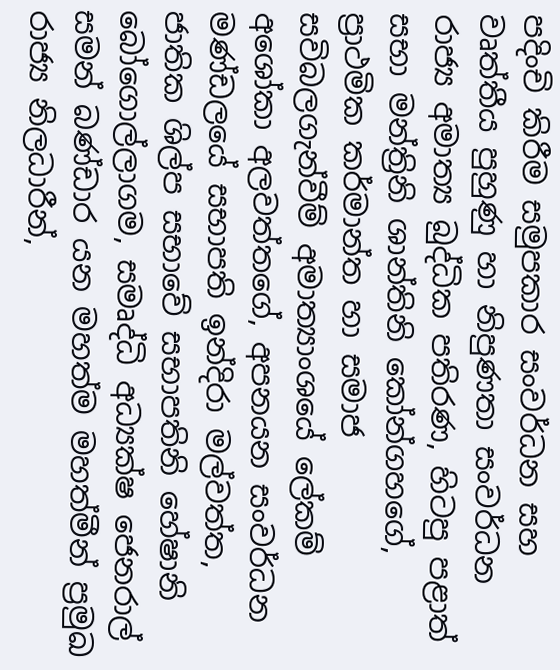පදිංචි කිරීම සමුපකාර සංවර්ධන සහ වෘත්තීය පුහුණු හා නිපුණතා සංවර්ධන රාජ්‍ය අමාත්‍ය බුද්ධික පතිරණ, හිටපු පළාත් සභා මන්ත්‍රිනි ශාන්තිනි කෝන්ගහගේ, ප්‍රාථමික කර්මාන්ත හා සමාජ සවිබලගැන්වීම් අමාත්‍යාංශයේ ලේකම් අශෝකා අලවත්තගේ, අපනයන සංවර්ධන මණ්ඩලයේ සභාපති ඉන්දිරා මල්වත්ත, ජාතික ශිල්ප සභාවේ සභාපතිනි හේෂානි බෝගොල්ලාගම, සමෘද්ධි අධ්‍යක්ෂ ජෙනරාල් සමන් බණ්ඩාර යන මහත්ම මහත්මීන් ප්‍රමුඛ රාජ්‍ය නිලධාරීන්,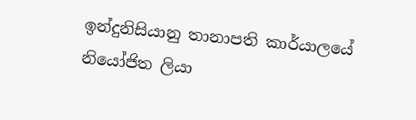ඉන්දුනිසියානු තානාපති කාර්යාලයේ නියෝජිත ලියා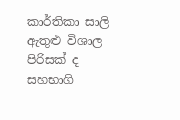කාර්තිකා සාලි ඇතුළු විශාල පිරිසක් ද සහභාගි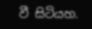වී සිටියහ.